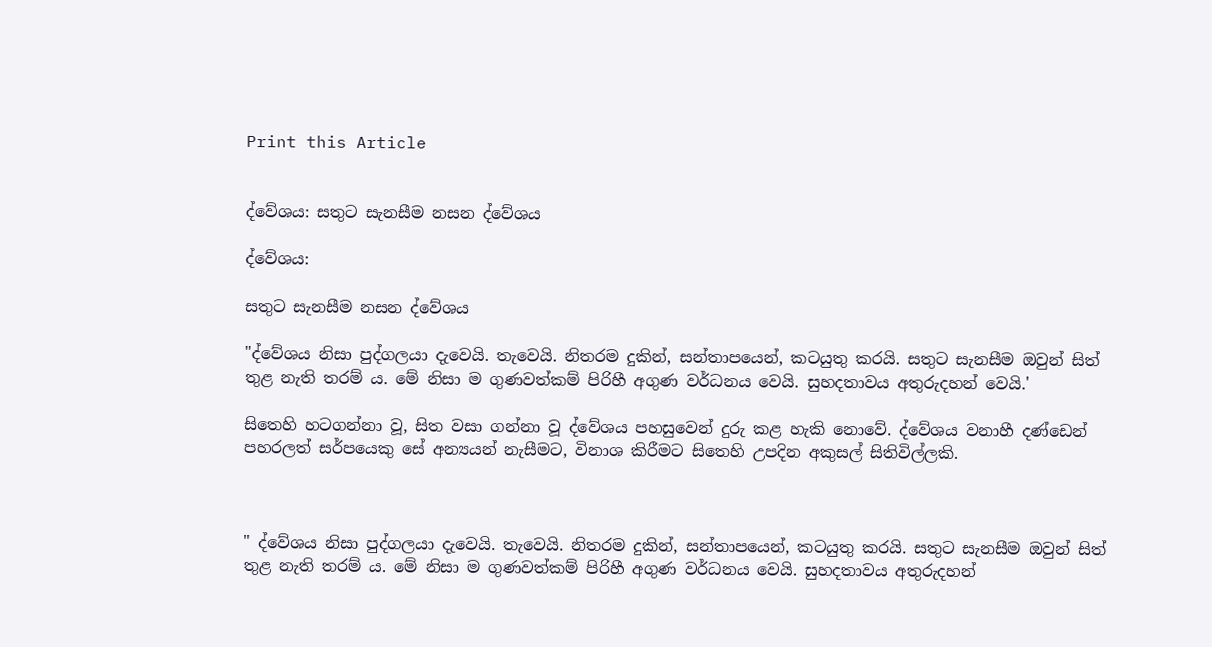Print this Article


ද්වේශය: සතුට සැනසීම නසන ද්වේශය

ද්වේශය:

සතුට සැනසීම නසන ද්වේශය

"ද්වේශය නිසා පුද්ගලයා දැවෙයි. තැවෙයි. නිතරම දුකින්, සන්තාපයෙන්, කටයුතු කරයි. සතුට සැනසීම ඔවුන් සිත් තුළ නැති තරම් ය. මේ නිසා ම ගුණවත්කම් පිරිහී අගුණ වර්ධනය වෙයි. සුහදතාවය අතුරුදහන් වෙයි.'

සිතෙහි හටගන්නා වූ, සිත වසා ගන්නා වූ ද්වේශය පහසුවෙන් දුරු කළ හැකි නොවේ. ද්වේශය වනාහී දණ්ඩෙන් පහරලත් සර්පයෙකු සේ අන්‍යයන් නැසීමට, විනාශ කිරීමට සිතෙහි උපදින අකුසල් සිතිවිල්ලකි.



" ද්වේශය නිසා පුද්ගලයා දැවෙයි. තැවෙයි. නිතරම දුකින්, සන්තාපයෙන්, කටයුතු කරයි. සතුට සැනසීම ඔවුන් සිත් තුළ නැති තරම් ය. මේ නිසා ම ගුණවත්කම් පිරිහී අගුණ වර්ධනය වෙයි. සුහදතාවය අතුරුදහන්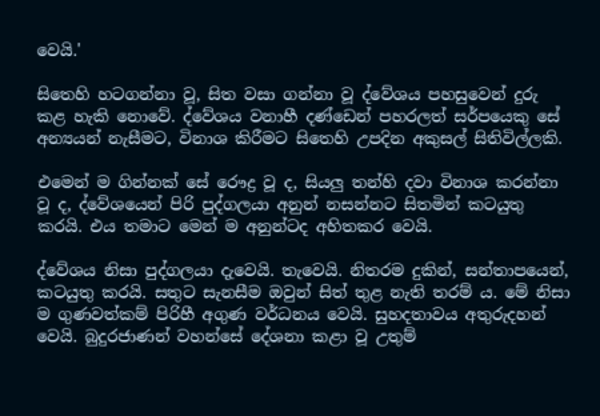වෙයි.'

සිතෙහි හටගන්නා වූ, සිත වසා ගන්නා වූ ද්වේශය පහසුවෙන් දුරු කළ හැකි නොවේ. ද්වේශය වනාහී දණ්ඩෙන් පහරලත් සර්පයෙකු සේ අන්‍යයන් නැසීමට, විනාශ කිරීමට සිතෙහි උපදින අකුසල් සිතිවිල්ලකි.

එමෙන් ම ගින්නක් සේ රෞද්‍ර වූ ද, සියලු තන්හි දවා විනාශ කරන්නා වූ ද, ද්වේශයෙන් පිරි පුද්ගලයා අනුන් නසන්නට සිතමින් කටයුතු කරයි. එය තමාට මෙන් ම අනුන්ටද අහිතකර වෙයි.

ද්වේශය නිසා පුද්ගලයා දැවෙයි. තැවෙයි. නිතරම දුකින්, සන්තාපයෙන්, කටයුතු කරයි. සතුට සැනසීම ඔවුන් සිත් තුළ නැති තරම් ය. මේ නිසා ම ගුණවත්කම් පිරිහී අගුණ වර්ධනය වෙයි. සුහදතාවය අතුරුදහන් වෙයි. බුදුරජාණන් වහන්සේ දේශනා කළා වූ උතුම්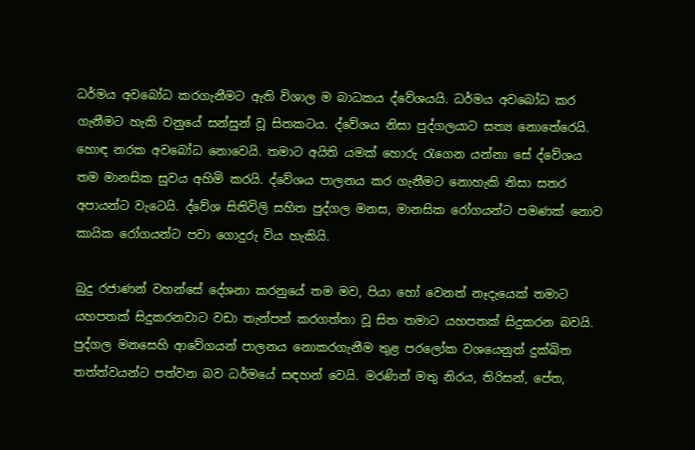ධර්මය අවබෝධ කරගැනීමට ඇති විශාල ම බාධකය ද්වේශයයි. ධර්මය අවබෝධ කර ගැනීමට හැකි වනුයේ සන්සුන් වූ සිතකටය. ද්වේශය නිසා පුද්ගලයාට සත්‍ය නොතේරෙයි. හොඳ නරක අවබෝධ නොවෙයි. තමාට අයිති යමක් හොරු රැගෙන යන්නා සේ ද්වේශය තම මානසික සුවය අහිමි කරයි. ද්වේශය පාලනය කර ගැනීමට නොහැකි නිසා සතර අපායන්ට වැටෙයි. ද්වේශ සිතිවිලි සහිත පුද්ගල මනස, මානසික රෝගයන්ට පමණක් නොව කායික රෝගයන්ට පවා ගොදුරු විය හැකියි.

බුදු රජාණන් වහන්සේ දේශනා කරනුයේ තම මව, පියා හෝ වෙනත් නෑදැයෙක් තමාට යහපතක් සිදුකරනවාට වඩා තැන්පත් කරගත්තා වූ සිත තමාට යහපතක් සිදුකරන බවයි. පුද්ගල මනසෙහි ආවේගයන් පාලනය නොකරගැනීම තුළ පරලෝක වශයෙනුත් දුක්ඛිත තත්ත්වයන්ට පත්වන බව ධර්මයේ සඳහන් වෙයි. මරණින් මතු නිරය, තිරිසන්, පේත,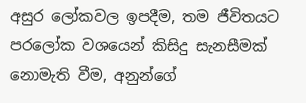අසුර ලෝකවල ඉපදීම, තම ජීවිතයට පරලෝක වශයෙන් කිසිදු සැනසීමක් නොමැති වීම, අනුන්ගේ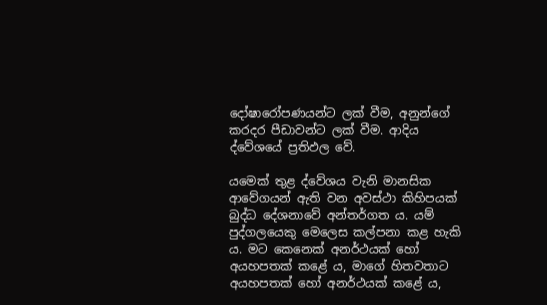දෝෂාරෝපණයන්ට ලක් වීම, අනුන්ගේ කරදර පීඩාවන්ට ලක් වීම. ආදිය ද්වේශයේ ප්‍රතිඵල වේ.

යමෙක් තුළ ද්වේශය වැනි මානසික ආවේගයන් ඇති වන අවස්ථා කිහිපයක් බුද්ධ දේශනාවේ අන්තර්ගත ය. යම් පුද්ගලයෙකු මෙලෙස කල්පනා කළ හැකි ය. මට කෙනෙක් අනර්ථයක් හෝ අයහපතක් කළේ ය, මාගේ හිතවතාට අයහපතක් හෝ අනර්ථයක් කළේ ය,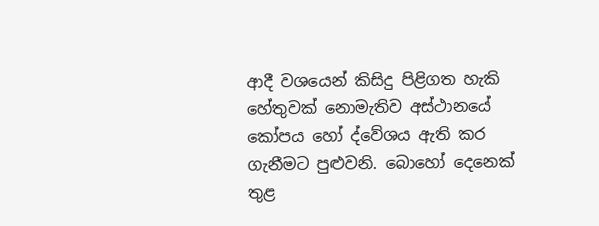ආදී වශයෙන් කිසිදු පිළිගත හැකි හේතුවක් නොමැතිව අස්ථානයේ කෝපය හෝ ද්වේශය ඇති කර ගැනීමට පුළුවනි. බොහෝ දෙනෙක් තුළ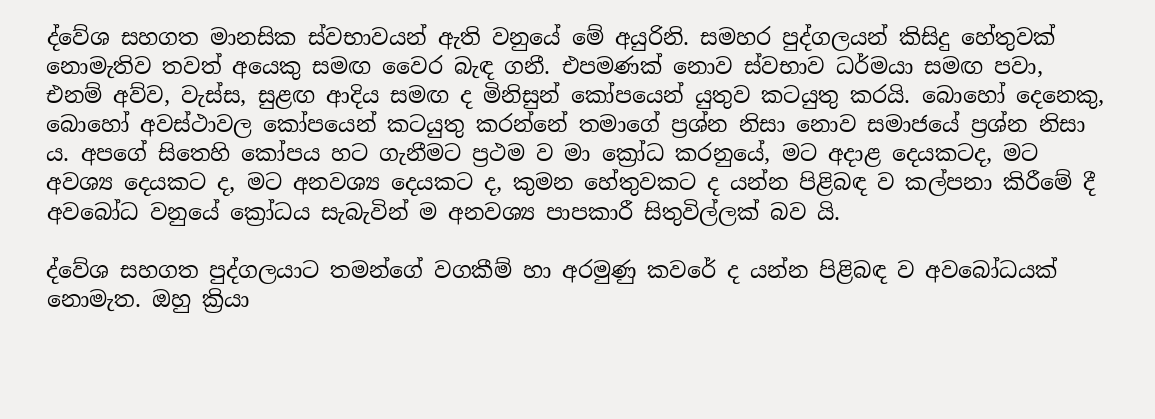ද්වේශ සහගත මානසික ස්වභාවයන් ඇති වනුයේ මේ අයුරිනි. සමහර පුද්ගලයන් කිසිදු හේතුවක් නොමැතිව තවත් අයෙකු සමඟ වෛර බැඳ ගනී. එපමණක් නොව ස්වභාව ධර්මයා සමඟ පවා, එනම් අව්ව, වැස්ස, සුළඟ ආදිය සමඟ ද මිනිසුන් කෝපයෙන් යුතුව කටයුතු කරයි. බොහෝ දෙනෙකු, බොහෝ අවස්ථාවල කෝපයෙන් කටයුතු කරන්නේ තමාගේ ප්‍රශ්න නිසා නොව සමාජයේ ප්‍රශ්න නිසා ය. අපගේ සිතෙහි කෝපය හට ගැනීමට ප්‍රථම ව මා ක්‍රෝධ කරනුයේ, මට අදාළ දෙයකටද, මට අවශ්‍ය දෙයකට ද, මට අනවශ්‍ය දෙයකට ද, කුමන හේතුවකට ද යන්න පිළිබඳ ව කල්පනා කිරීමේ දී අවබෝධ වනුයේ ක්‍රෝධය සැබැවින් ම අනවශ්‍ය පාපකාරී සිතුවිල්ලක් බව යි.

ද්වේශ සහගත පුද්ගලයාට තමන්ගේ වගකීම් හා අරමුණු කවරේ ද යන්න පිළිබඳ ව අවබෝධයක් නොමැත. ඔහු ක්‍රියා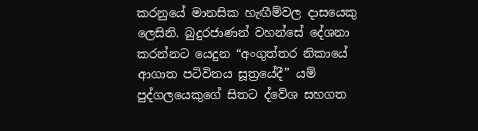කරනුයේ මානසික හැඟීම්වල දාසයෙකු ලෙසිනි. බුදුරජාණන් වහන්සේ දේශනා කරන්නට යෙදුන “අංගුත්තර නිකායේ ආගාත පටිවිනය සූත්‍රයේදී” යම් පුද්ගලයෙකුගේ සිතට ද්වේශ සහගත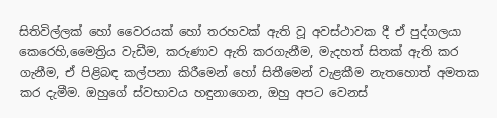සිතිවිල්ලක් හෝ වෛරයක් හෝ තරහවක් ඇති වූ අවස්ථාවක දී ඒ පුද්ගලයා කෙරෙහි,මෛත්‍රිය වැඩීම, කරුණාව ඇති කරගැනීම, මැදහත් සිතක් ඇති කර ගැනීම, ඒ පිළිබඳ කල්පනා කිරීමෙන් හෝ සිතීමෙන් වැළකීම නැතහොත් අමතක කර දැමීම. ඔහුගේ ස්වභාවය හඳුනාගෙන, ඔහු අපට වෙනස්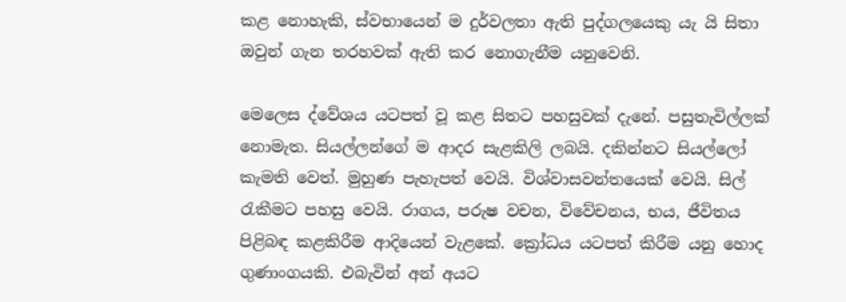කළ නොහැකි, ස්වභායෙන් ම දුර්වලතා ඇති පුද්ගලයෙකු යැ යි සිතා ඔවුන් ගැන තරහවක් ඇති කර නොගැනීම යනුවෙනි.

මෙලෙස ද්වේශය යටපත් වූ කළ සිතට පහසුවක් දැනේ. පසුතැවිල්ලක් නොමැත. සියල්ලන්ගේ ම ආදර සැළකිලි ලබයි. දකින්නට සියල්ලෝ කැමති වෙත්. මුහුණ පැහැපත් වෙයි. විශ්වාසවන්තයෙක් වෙයි. සිල් රැකීමට පහසු වෙයි. රාගය, පරුෂ වචන, විවේචනය, භය, ජීවිතය පිළිබඳ කළකිරීම ආදියෙන් වැළකේ. ක්‍රෝධය යටපත් කිරීම යනු හොද ගුණාංගයකි. එබැවින් අන් අයට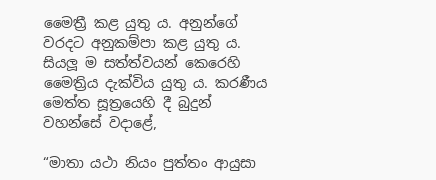මෛත්‍රී කළ යුතු ය. අනුන්ගේ වරදට අනුකම්පා කළ යුතු ය. සියලූ ම සත්ත්වයන් කෙරෙහි මෛත්‍රිය දැක්විය යුතු ය. කරණීය මෙත්ත සූත්‍රයෙහි දී බුදුන් වහන්සේ වදාළේ,

“මාතා යථා නියං පුත්තං ආයුසා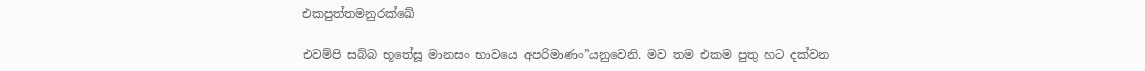එකපුත්තමනුරක්ඛේ

එවම්පි සබ්බ භූතේසූ මානසං භාවයෙ අපරිමාණං”යනුවෙනි. මව තම එකම පුතු හට දක්වන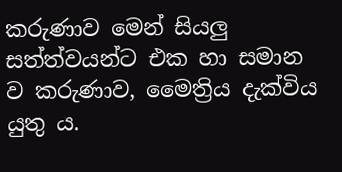කරුණාව මෙන් සියලු සත්ත්වයන්ට එක හා සමාන ව කරුණාව, මෛත්‍රිය දැක්විය යුතු ය.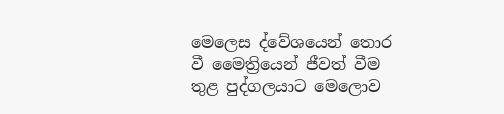මෙලෙස ද්වේශයෙන් තොර වී මෛත්‍රියෙන් ජීවත් වීම තුළ පුද්ගලයාට මෙලොව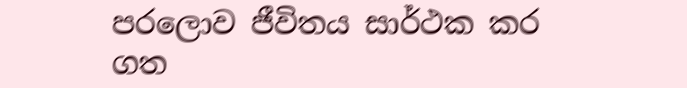පරලොව ජීවිතය සාර්ථක කර ගත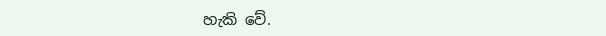හැකි වේ.